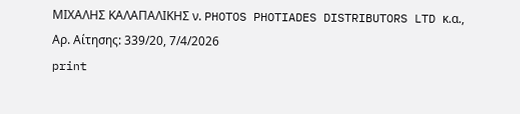ΜΙΧΑΛΗΣ ΚΑΛΑΠΑΛΙΚΗΣ ν. PHOTOS PHOTIADES DISTRIBUTORS LTD κ.α., Αρ. Αίτησης: 339/20, 7/4/2026
print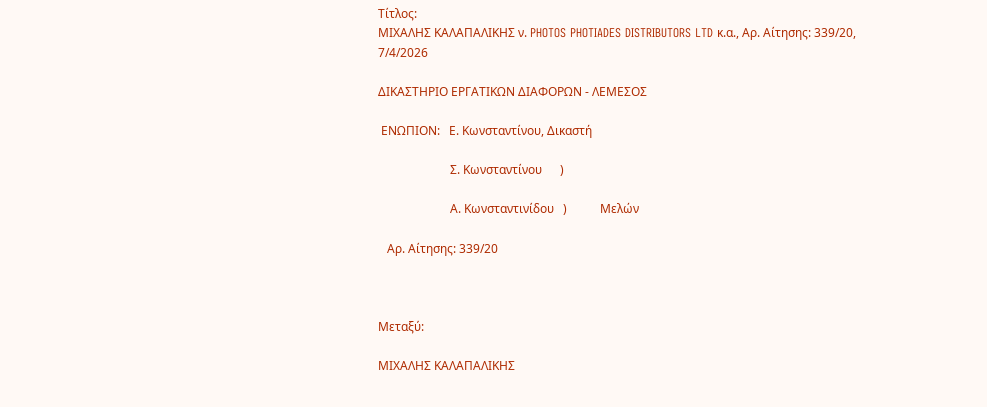Τίτλος:
ΜΙΧΑΛΗΣ ΚΑΛΑΠΑΛΙΚΗΣ ν. PHOTOS PHOTIADES DISTRIBUTORS LTD κ.α., Αρ. Αίτησης: 339/20, 7/4/2026

ΔΙΚΑΣΤΗΡΙΟ ΕΡΓΑΤΙΚΩΝ ΔΙΑΦΟΡΩΝ - ΛΕΜΕΣΟΣ

 ΕΝΩΠΙΟΝ:   Ε. Κωνσταντίνου, Δικαστή

                        Σ. Κωνσταντίνου      )

                        Α. Κωνσταντινίδου   )           Μελών

   Αρ. Αίτησης: 339/20



Μεταξύ:

ΜΙΧΑΛΗΣ ΚΑΛΑΠΑΛΙΚΗΣ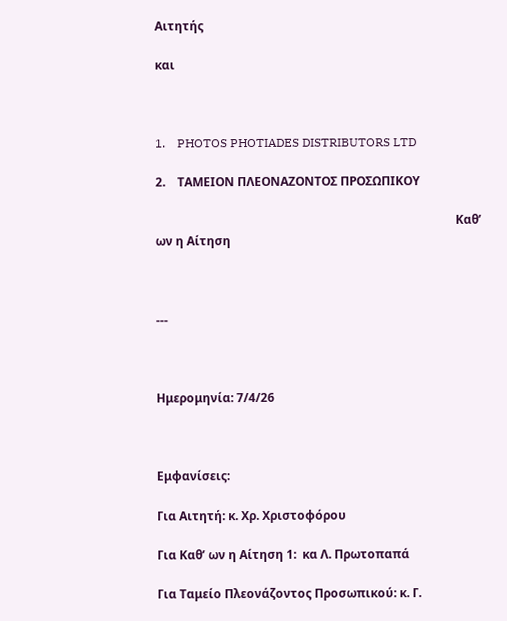Αιτητής

και



1.    PHOTOS PHOTIADES DISTRIBUTORS LTD

2.    ΤΑΜΕΙΟΝ ΠΛΕΟΝΑΖΟΝΤΟΣ ΠΡΟΣΩΠΙΚΟΥ

                                                                                                    Καθ’ ων η Αίτηση



---



Ημερομηνία: 7/4/26



Εμφανίσεις:

Για Αιτητή: κ. Χρ. Χριστοφόρου

Για Καθ’ ων η Αίτηση 1:  κα Λ. Πρωτοπαπά

Για Ταμείο Πλεονάζοντος Προσωπικού: κ. Γ.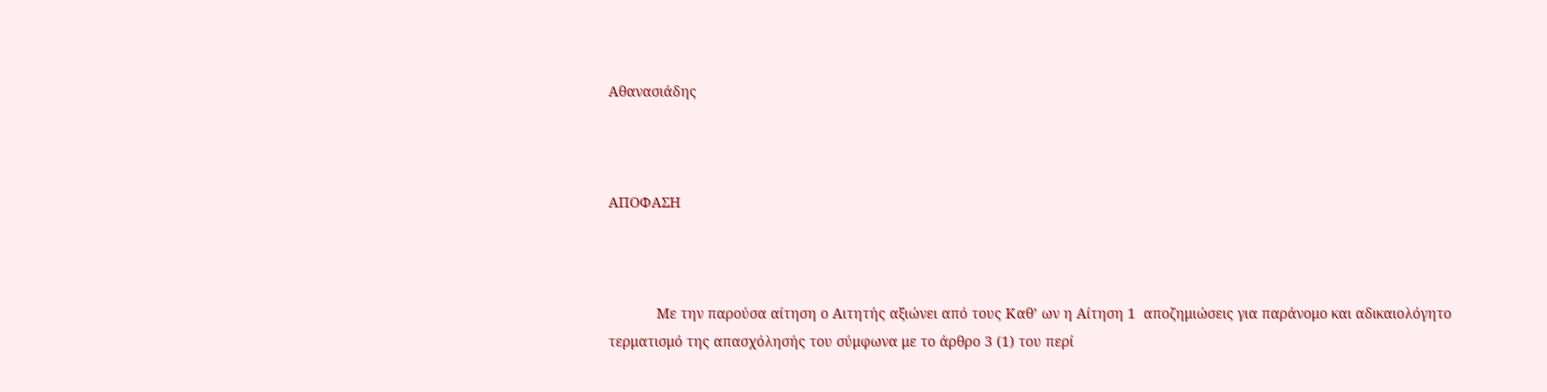Αθανασιάδης



ΑΠΟΦΑΣΗ



            Με την παρούσα αίτηση ο Αιτητής αξιώνει από τους Καθ’ ων η Αίτηση 1  αποζημιώσεις για παράνομο και αδικαιολόγητο τερματισμό της απασχόλησής του σύμφωνα με το άρθρο 3 (1) του περί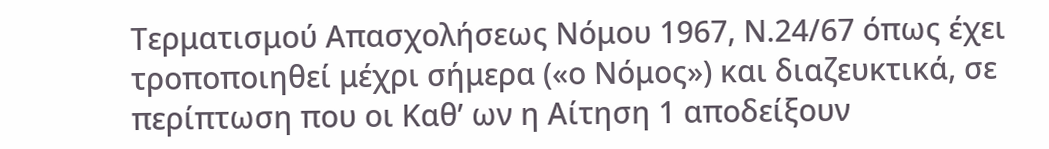Τερματισμού Απασχολήσεως Νόμου 1967, Ν.24/67 όπως έχει τροποποιηθεί μέχρι σήμερα («ο Νόμος») και διαζευκτικά, σε περίπτωση που οι Καθ’ ων η Αίτηση 1 αποδείξουν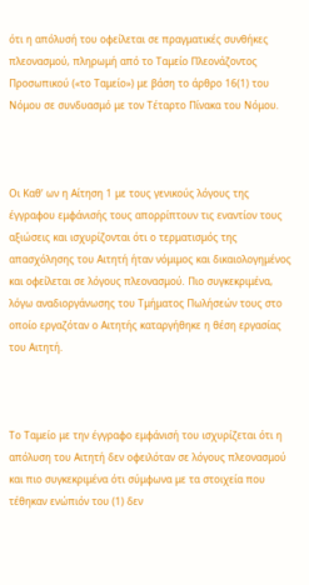ότι η απόλυσή του οφείλεται σε πραγματικές συνθήκες πλεονασμού, πληρωμή από το Ταμείο Πλεονάζοντος Προσωπικού («το Ταμείο») με βάση το άρθρο 16(1) του Νόμου σε συνδυασμό με τον Τέταρτο Πίνακα του Νόμου.



Οι Καθ’ ων η Αίτηση 1 με τους γενικούς λόγους της έγγραφου εμφάνισής τους απορρίπτουν τις εναντίον τους αξιώσεις και ισχυρίζονται ότι ο τερματισμός της απασχόλησης του Αιτητή ήταν νόμιμος και δικαιολογημένος και οφείλεται σε λόγους πλεονασμού. Πιο συγκεκριμένα, λόγω αναδιοργάνωσης του Τμήματος Πωλήσεών τους στο οποίο εργαζόταν ο Αιτητής καταργήθηκε η θέση εργασίας του Αιτητή.



Το Ταμείο με την έγγραφο εμφάνισή του ισχυρίζεται ότι η απόλυση του Αιτητή δεν οφειλόταν σε λόγους πλεονασμού και πιο συγκεκριμένα ότι σύμφωνα με τα στοιχεία που τέθηκαν ενώπιόν του (1) δεν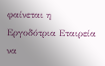φαίνεται η Εργοδότρια Εταιρεία να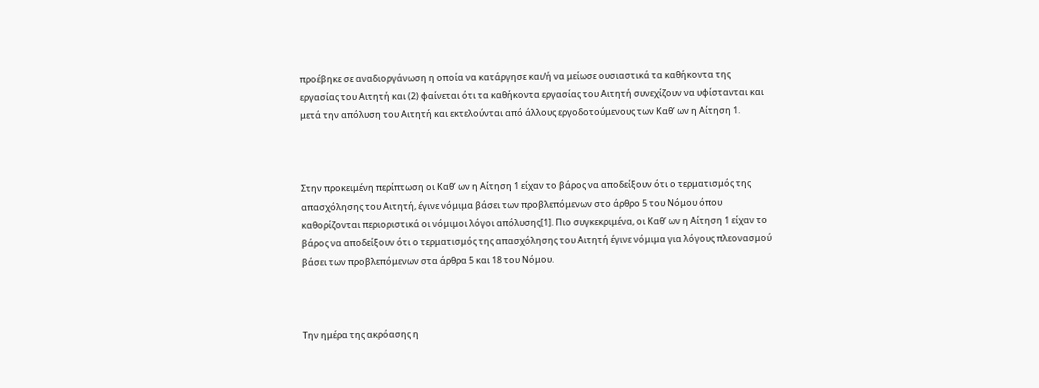προέβηκε σε αναδιοργάνωση η οποία να κατάργησε και/ή να μείωσε ουσιαστικά τα καθήκοντα της εργασίας του Αιτητή και (2) φαίνεται ότι τα καθήκοντα εργασίας του Αιτητή συνεχίζουν να υφίστανται και μετά την απόλυση του Αιτητή και εκτελούνται από άλλους εργοδοτούμενους των Καθ’ ων η Αίτηση 1.



Στην προκειμένη περίπτωση οι Καθ’ ων η Αίτηση 1 είχαν το βάρος να αποδείξουν ότι ο τερματισμός της απασχόλησης του Αιτητή, έγινε νόμιμα βάσει των προβλεπόμενων στο άρθρο 5 του Νόμου όπου καθορίζονται περιοριστικά οι νόμιμοι λόγοι απόλυσης[1]. Πιο συγκεκριμένα, οι Καθ’ ων η Αίτηση 1 είχαν το βάρος να αποδείξουν ότι ο τερματισμός της απασχόλησης του Αιτητή έγινε νόμιμα για λόγους πλεονασμού βάσει των προβλεπόμενων στα άρθρα 5 και 18 του Νόμου.



Την ημέρα της ακρόασης η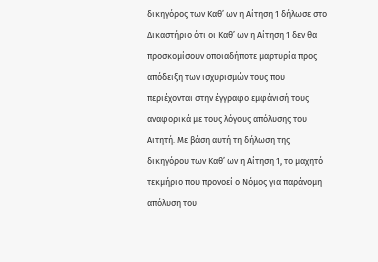δικηγόρος των Καθ’ ων η Αίτηση 1 δήλωσε στο Δικαστήριο ότι οι Καθ’ ων η Αίτηση 1 δεν θα προσκομίσουν οποιαδήποτε μαρτυρία προς απόδειξη των ισχυρισμών τους που περιέχονται στην έγγραφο εμφάνισή τους αναφορικά με τους λόγους απόλυσης του Αιτητή. Με βάση αυτή τη δήλωση της δικηγόρου των Καθ’ ων η Αίτηση 1, το μαχητό τεκμήριο που προνοεί ο Νόμος για παράνομη απόλυση του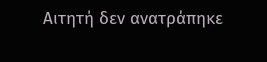Αιτητή δεν ανατράπηκε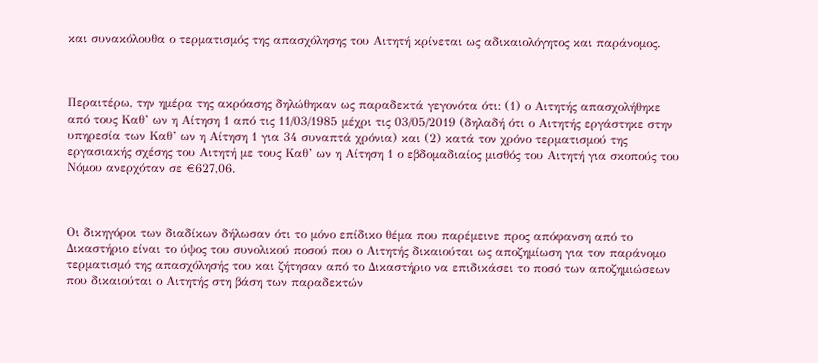και συνακόλουθα ο τερματισμός της απασχόλησης του Αιτητή κρίνεται ως αδικαιολόγητος και παράνομος.



Περαιτέρω, την ημέρα της ακρόασης δηλώθηκαν ως παραδεκτά γεγονότα ότι: (1) ο Αιτητής απασχολήθηκε από τους Καθ’ ων η Αίτηση 1 από τις 11/03/1985 μέχρι τις 03/05/2019 (δηλαδή ότι ο Αιτητής εργάστηκε στην υπηρεσία των Καθ’ ων η Αίτηση 1 για 34 συναπτά χρόνια) και (2) κατά τον χρόνο τερματισμού της εργασιακής σχέσης του Αιτητή με τους Καθ’ ων η Αίτηση 1 ο εβδομαδιαίος μισθός του Αιτητή για σκοπούς του Νόμου ανερχόταν σε €627,06.



Οι δικηγόροι των διαδίκων δήλωσαν ότι το μόνο επίδικο θέμα που παρέμεινε προς απόφανση από το Δικαστήριο είναι το ύψος του συνολικού ποσού που ο Αιτητής δικαιούται ως αποζημίωση για τον παράνομο τερματισμό της απασχόλησής του και ζήτησαν από το Δικαστήριο να επιδικάσει το ποσό των αποζημιώσεων που δικαιούται ο Αιτητής στη βάση των παραδεκτών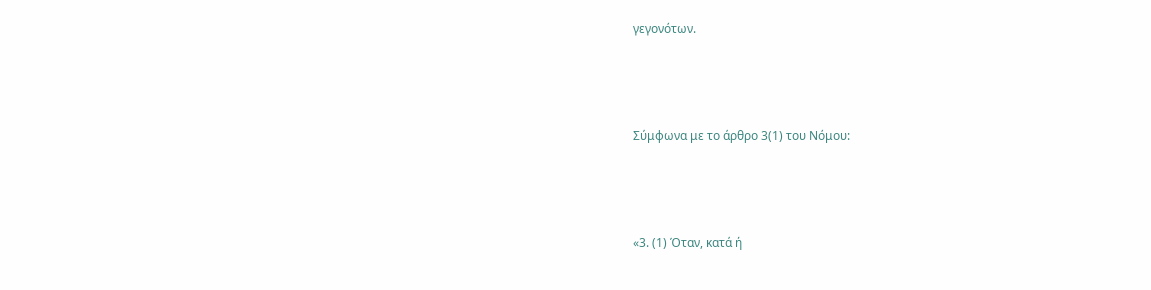γεγονότων.



Σύμφωνα με το άρθρο 3(1) του Νόμου:



«3. (1) Όταν, κατά ή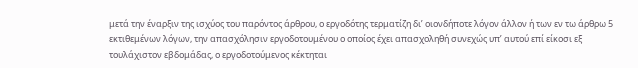μετά την έναρξιν της ισχύος του παρόντος άρθρου, ο εργοδότης τερματίζη δι’ οιονδήποτε λόγον άλλον ή των εν τω άρθρω 5 εκτιθεμένων λόγων, την απασχόλησιν εργοδοτουμένου ο οποίος έχει απασχοληθή συνεχώς υπ’ αυτού επί είκοσι εξ τουλάχιστον εβδομάδας, ο εργοδοτούμενος κέκτηται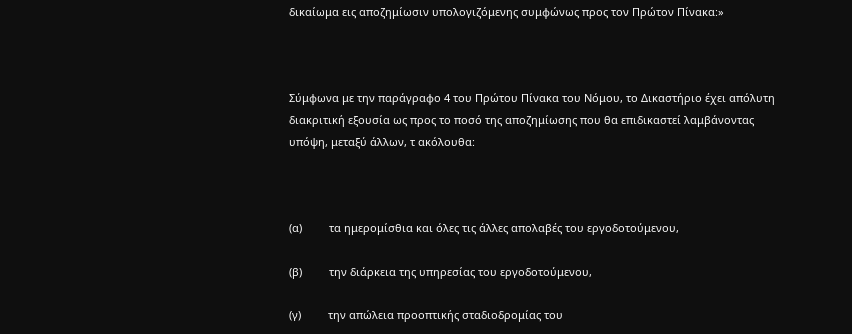δικαίωμα εις αποζημίωσιν υπολογιζόμενης συμφώνως προς τον Πρώτον Πίνακα:»



Σύμφωνα με την παράγραφο 4 του Πρώτου Πίνακα του Νόμου, το Δικαστήριο έχει απόλυτη διακριτική εξουσία ως προς το ποσό της αποζημίωσης που θα επιδικαστεί λαμβάνοντας υπόψη, μεταξύ άλλων, τ ακόλουθα:



(α)         τα ημερομίσθια και όλες τις άλλες απολαβές του εργοδοτούμενου,

(β)         την διάρκεια της υπηρεσίας του εργοδοτούμενου,

(γ)         την απώλεια προοπτικής σταδιοδρομίας του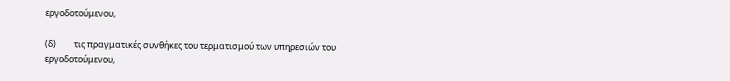εργοδοτούμενου,

(δ)         τις πραγματικές συνθήκες του τερματισμού των υπηρεσιών του εργοδοτούμενου,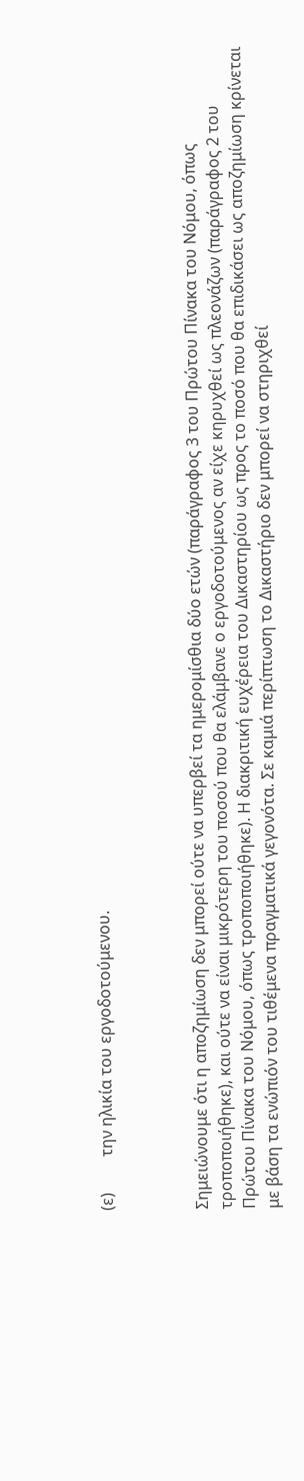(ε)         την ηλικία του εργοδοτούμενου.



Σημειώνουμε ότι η αποζημίωση δεν μπορεί ούτε να υπερβεί τα ημερομίσθια δύο ετών (παράγραφος 3 του Πρώτου Πίνακα του Νόμου, όπως τροποποιήθηκε), και ούτε να είναι μικρότερη του ποσού που θα ελάμβανε ο εργοδοτούμενος αν είχε κηρυχθεί ως πλεονάζων (παράγραφος 2 του Πρώτου Πίνακα του Νόμου, όπως τροποποιήθηκε). Η διακριτική ευχέρεια του Δικαστηρίου ως προς το ποσό που θα επιδικάσει ως αποζημίωση κρίνεται με βάση τα ενώπιόν του τιθέμενα πραγματικά γεγονότα. Σε καμιά περίπτωση το Δικαστήριο δεν μπορεί να στηριχθεί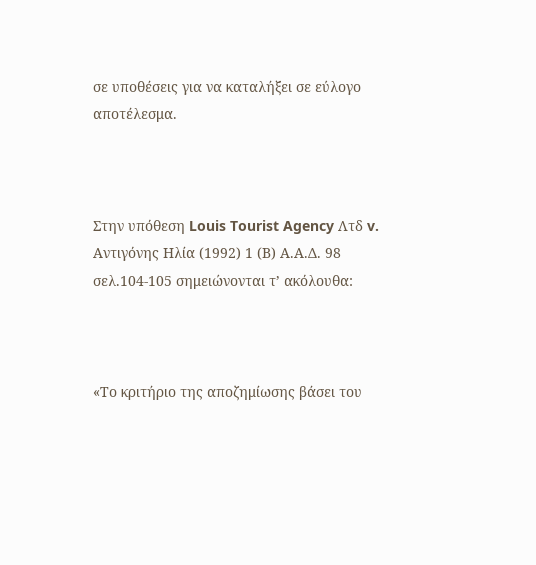σε υποθέσεις για να καταλήξει σε εύλογο αποτέλεσμα.



Στην υπόθεση Louis Tourist Agency Λτδ v. Αντιγόνης Ηλία (1992) 1 (Β) Α.Α.Δ. 98 σελ.104-105 σημειώνονται τ’ ακόλουθα:



«Το κριτήριο της αποζημίωσης βάσει του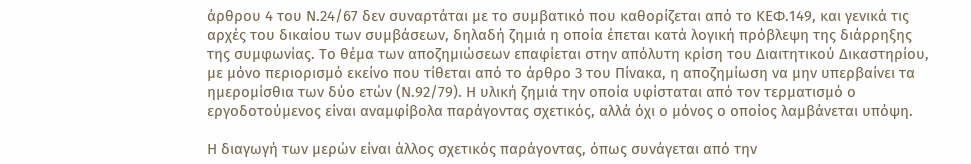άρθρου 4 του Ν.24/67 δεν συναρτάται με το συμβατικό που καθορίζεται από το ΚΕΦ.149, και γενικά τις αρχές του δικαίου των συμβάσεων, δηλαδή ζημιά η οποία έπεται κατά λογική πρόβλεψη της διάρρηξης της συμφωνίας. Το θέμα των αποζημιώσεων επαφίεται στην απόλυτη κρίση του Διαιτητικού Δικαστηρίου, με μόνο περιορισμό εκείνο που τίθεται από το άρθρο 3 του Πίνακα, η αποζημίωση να μην υπερβαίνει τα ημερομίσθια των δύο ετών (Ν.92/79). Η υλική ζημιά την οποία υφίσταται από τον τερματισμό ο εργοδοτούμενος είναι αναμφίβολα παράγοντας σχετικός, αλλά όχι ο μόνος ο οποίος λαμβάνεται υπόψη.

Η διαγωγή των μερών είναι άλλος σχετικός παράγοντας, όπως συνάγεται από την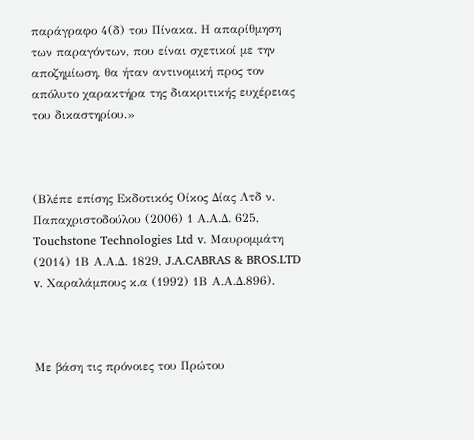παράγραφο 4(δ) του Πίνακα. Η απαρίθμηση των παραγόντων, που είναι σχετικοί με την αποζημίωση, θα ήταν αντινομική προς τον απόλυτο χαρακτήρα της διακριτικής ευχέρειας του δικαστηρίου.»



(Βλέπε επίσης Εκδοτικός Οίκος Δίας Λτδ ν. Παπαχριστοδούλου (2006) 1 Α.Α.Δ. 625, Touchstone Technologies Ltd v. Μαυρομμάτη (2014) 1Β Α.Α.Δ. 1829, J.A.CABRAS & BROS.LTD v. Χαραλάμπους κ.α (1992) 1Β Α.Α.Δ.896).



Με βάση τις πρόνοιες του Πρώτου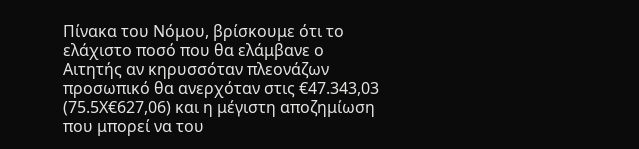Πίνακα του Νόμου, βρίσκουμε ότι το ελάχιστο ποσό που θα ελάμβανε ο Αιτητής αν κηρυσσόταν πλεονάζων προσωπικό θα ανερχόταν στις €47.343,03 (75.5Χ€627,06) και η μέγιστη αποζημίωση που μπορεί να του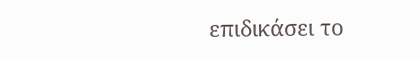επιδικάσει το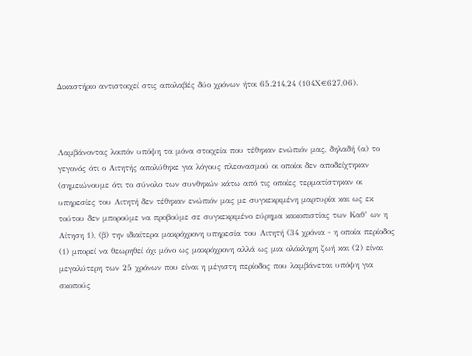Δικαστήριο αντιστοιχεί στις απολαβές δύο χρόνων ήτοι 65.214,24 (104Χ€627,06).



Λαμβάνοντας λοιπόν υπόψη τα μόνα στοιχεία που τέθηκαν ενώπιόν μας, δηλαδή (α) το γεγονός ότι ο Αιτητής απολύθηκε για λόγους πλεονασμού οι οποίοι δεν αποδείχτηκαν (σημειώνουμε ότι το σύνολο των συνθηκών κάτω από τις οποίες τερματίστηκαν οι υπηρεσίες του Αιτητή δεν τέθηκαν ενώπιόν μας με συγκεκριμένη μαρτυρία και ως εκ τούτου δεν μπορούμε να προβούμε σε συγκεκριμένο εύρημα κακοπιστίας των Καθ’ ων η Αίτηση 1), (β) την ιδιαίτερα μακρόχρονη υπηρεσία του Αιτητή (34 χρόνια - η οποία περίοδος (1) μπορεί να θεωρηθεί όχι μόνο ως μακρόχρονη αλλά ως μια ολόκληρη ζωή και (2) είναι μεγαλύτερη των 25 χρόνων που είναι η μέγιστη περίοδος που λαμβάνεται υπόψη για σκοπούς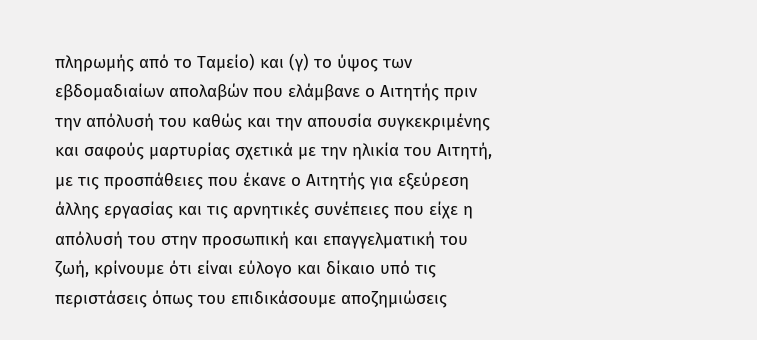πληρωμής από το Ταμείο) και (γ) το ύψος των εβδομαδιαίων απολαβών που ελάμβανε ο Αιτητής πριν την απόλυσή του καθώς και την απουσία συγκεκριμένης και σαφούς μαρτυρίας σχετικά με την ηλικία του Αιτητή, με τις προσπάθειες που έκανε ο Αιτητής για εξεύρεση άλλης εργασίας και τις αρνητικές συνέπειες που είχε η απόλυσή του στην προσωπική και επαγγελματική του ζωή, κρίνουμε ότι είναι εύλογο και δίκαιο υπό τις περιστάσεις όπως του επιδικάσουμε αποζημιώσεις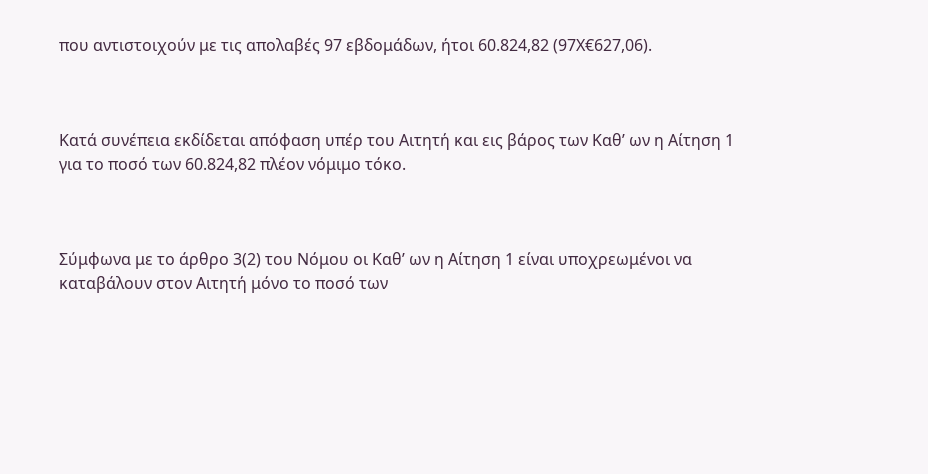που αντιστοιχούν με τις απολαβές 97 εβδομάδων, ήτοι 60.824,82 (97Χ€627,06).



Κατά συνέπεια εκδίδεται απόφαση υπέρ του Αιτητή και εις βάρος των Καθ’ ων η Αίτηση 1 για το ποσό των 60.824,82 πλέον νόμιμο τόκο.



Σύμφωνα με το άρθρο 3(2) του Νόμου οι Καθ’ ων η Αίτηση 1 είναι υποχρεωμένοι να καταβάλουν στον Αιτητή μόνο το ποσό των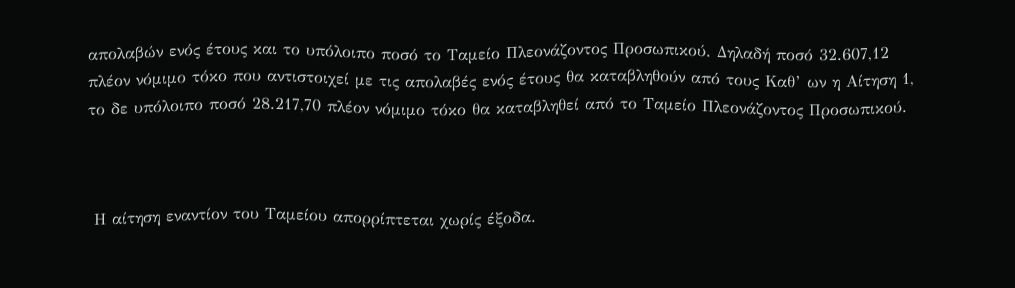απολαβών ενός έτους και το υπόλοιπο ποσό το Ταμείο Πλεονάζοντος Προσωπικού. Δηλαδή ποσό 32.607,12 πλέον νόμιμο τόκο που αντιστοιχεί με τις απολαβές ενός έτους θα καταβληθούν από τους Καθ’ ων η Αίτηση 1, το δε υπόλοιπο ποσό 28.217,70 πλέον νόμιμο τόκο θα καταβληθεί από το Ταμείο Πλεονάζοντος Προσωπικού.



 Η αίτηση εναντίον του Ταμείου απορρίπτεται χωρίς έξοδα.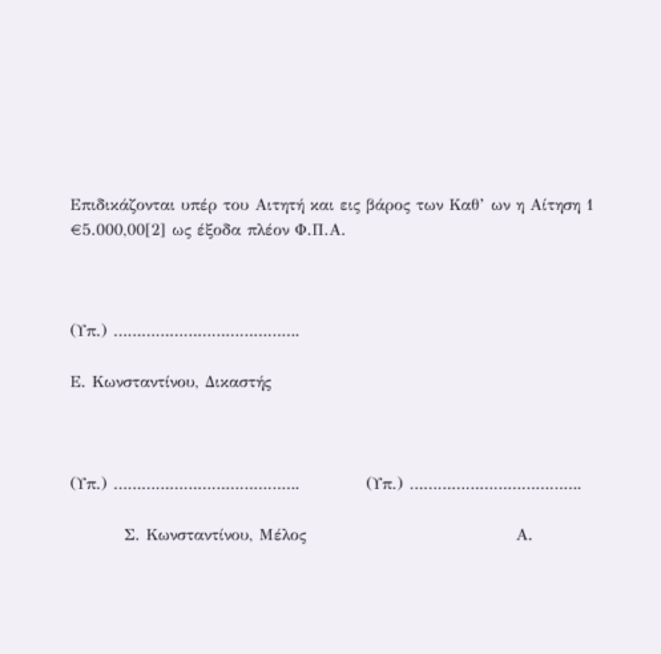Επιδικάζονται υπέρ του Αιτητή και εις βάρος των Καθ’ ων η Αίτηση 1 €5.000,00[2] ως έξοδα πλέον Φ.Π.Α.



(Υπ.) ………………………………….

Ε. Κωνσταντίνου, Δικαστής



(Υπ.) ………………………………….           (Υπ.) ……………………………….

         Σ. Κωνσταντίνου, Μέλος                                   Α.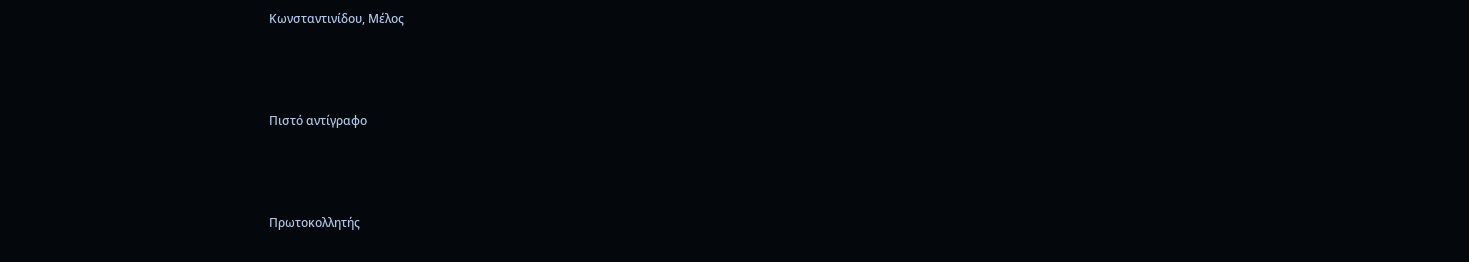Κωνσταντινίδου, Μέλος



Πιστό αντίγραφο



Πρωτοκολλητής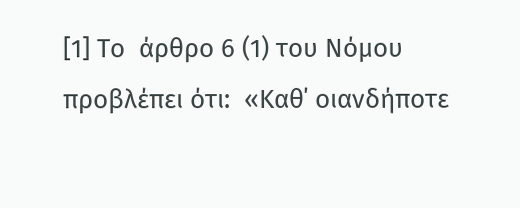[1] Το  άρθρο 6 (1) του Νόμου προβλέπει ότι:  «Καθ΄ οιανδήποτε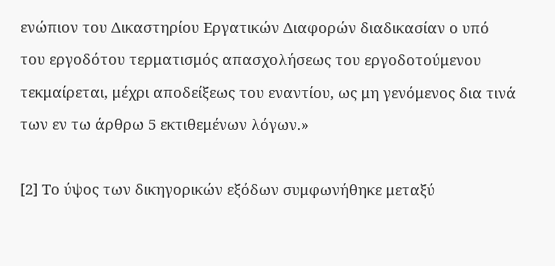ενώπιον του Δικαστηρίου Εργατικών Διαφορών διαδικασίαν ο υπό του εργοδότου τερματισμός απασχολήσεως του εργοδοτούμενου τεκμαίρεται, μέχρι αποδείξεως του εναντίου, ως μη γενόμενος δια τινά των εν τω άρθρω 5 εκτιθεμένων λόγων.»

[2] Το ύψος των δικηγορικών εξόδων συμφωνήθηκε μεταξύ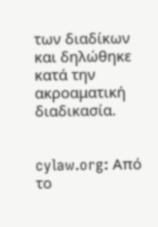των διαδίκων και δηλώθηκε κατά την ακροαματική διαδικασία.


cylaw.org: Από το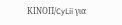ΚΙΝOΠ/CyLii για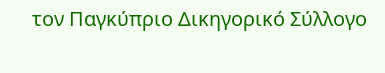τον Παγκύπριο Δικηγορικό Σύλλογο